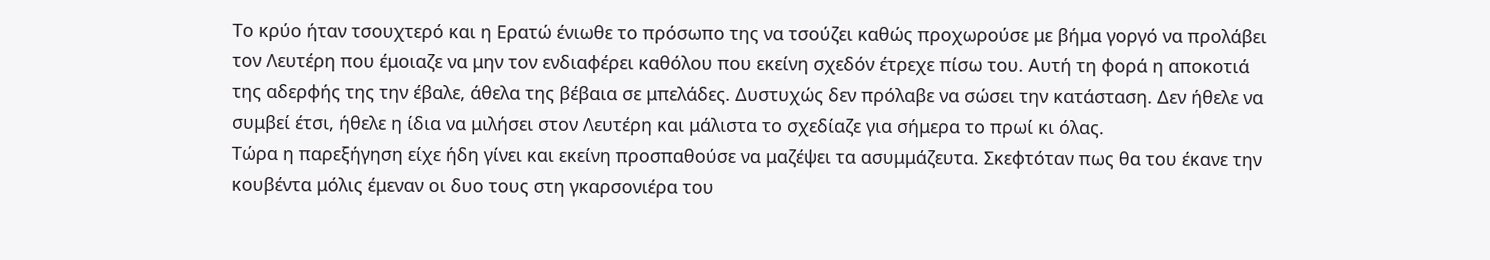Το κρύο ήταν τσουχτερό και η Ερατώ ένιωθε το πρόσωπο της να τσούζει καθώς προχωρούσε με βήμα γοργό να προλάβει τον Λευτέρη που έμοιαζε να μην τον ενδιαφέρει καθόλου που εκείνη σχεδόν έτρεχε πίσω του. Αυτή τη φορά η αποκοτιά της αδερφής της την έβαλε, άθελα της βέβαια σε μπελάδες. Δυστυχώς δεν πρόλαβε να σώσει την κατάσταση. Δεν ήθελε να συμβεί έτσι, ήθελε η ίδια να μιλήσει στον Λευτέρη και μάλιστα το σχεδίαζε για σήμερα το πρωί κι όλας.
Τώρα η παρεξήγηση είχε ήδη γίνει και εκείνη προσπαθούσε να μαζέψει τα ασυμμάζευτα. Σκεφτόταν πως θα του έκανε την κουβέντα μόλις έμεναν οι δυο τους στη γκαρσονιέρα του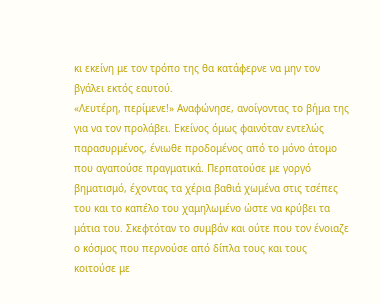κι εκείνη με τον τρόπο της θα κατάφερνε να μην τον βγάλει εκτός εαυτού.
«Λευτέρη, περίμενε!» Αναφώνησε, ανοίγοντας το βήμα της για να τον προλάβει. Εκείνος όμως φαινόταν εντελώς παρασυρμένος, ένιωθε προδομένος από το μόνο άτομο που αγαπούσε πραγματικά. Περπατούσε με γοργό βηματισμό, έχοντας τα χέρια βαθιά χωμένα στις τσέπες του και το καπέλο του χαμηλωμένο ώστε να κρύβει τα μάτια του. Σκεφτόταν το συμβάν και ούτε που τον ένοιαζε ο κόσμος που περνούσε από δίπλα τους και τους κοιτούσε με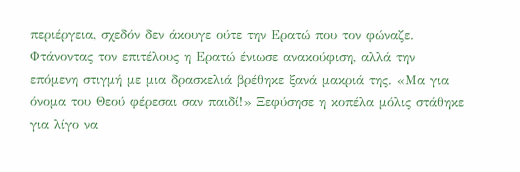περιέργεια, σχεδόν δεν άκουγε ούτε την Ερατώ που τον φώναζε. Φτάνοντας τον επιτέλους η Ερατώ ένιωσε ανακούφιση, αλλά την επόμενη στιγμή με μια δρασκελιά βρέθηκε ξανά μακριά της. «Μα για όνομα του Θεού φέρεσαι σαν παιδί!» Ξεφύσησε η κοπέλα μόλις στάθηκε για λίγο να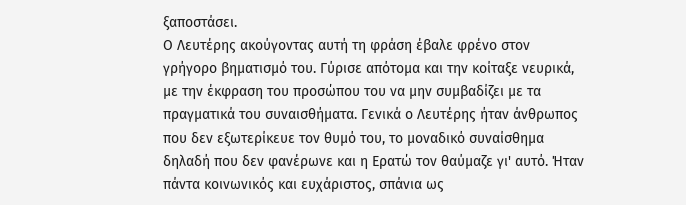ξαποστάσει.
Ο Λευτέρης ακούγοντας αυτή τη φράση έβαλε φρένο στον γρήγορο βηματισμό του. Γύρισε απότομα και την κοίταξε νευρικά, με την έκφραση του προσώπου του να μην συμβαδίζει με τα πραγματικά του συναισθήματα. Γενικά ο Λευτέρης ήταν άνθρωπος που δεν εξωτερίκευε τον θυμό του, το μοναδικό συναίσθημα δηλαδή που δεν φανέρωνε και η Ερατώ τον θαύμαζε γι' αυτό. Ήταν πάντα κοινωνικός και ευχάριστος, σπάνια ως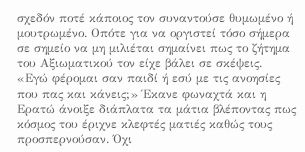σχεδόν ποτέ κάποιος τον συναντούσε θυμωμένο ή μουτρωμένο. Οπότε για να οργιστεί τόσο σήμερα σε σημείο να μη μιλιέται σημαίνει πως το ζήτημα του Αξιωματικού τον είχε βάλει σε σκέψεις.
«Εγώ φέρομαι σαν παιδί ή εσύ με τις ανοησίες που πας και κάνεις;» Έκανε φωναχτά και η Ερατώ άνοιξε διάπλατα τα μάτια βλέποντας πως κόσμος του έριχνε κλεφτές ματιές καθώς τους προσπερνούσαν. Όχι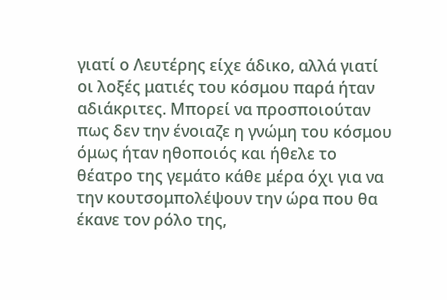γιατί ο Λευτέρης είχε άδικο, αλλά γιατί οι λοξές ματιές του κόσμου παρά ήταν αδιάκριτες. Μπορεί να προσποιούταν πως δεν την ένοιαζε η γνώμη του κόσμου όμως ήταν ηθοποιός και ήθελε το θέατρο της γεμάτο κάθε μέρα όχι για να την κουτσομπολέψουν την ώρα που θα έκανε τον ρόλο της,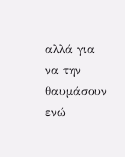αλλά για να την θαυμάσουν ενώ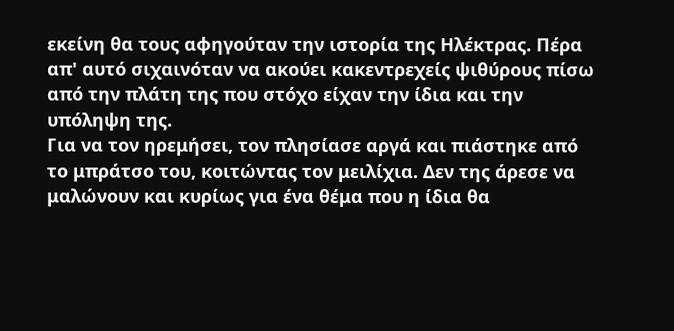εκείνη θα τους αφηγούταν την ιστορία της Ηλέκτρας. Πέρα απ' αυτό σιχαινόταν να ακούει κακεντρεχείς ψιθύρους πίσω από την πλάτη της που στόχο είχαν την ίδια και την υπόληψη της.
Για να τον ηρεμήσει, τον πλησίασε αργά και πιάστηκε από το μπράτσο του, κοιτώντας τον μειλίχια. Δεν της άρεσε να μαλώνουν και κυρίως για ένα θέμα που η ίδια θα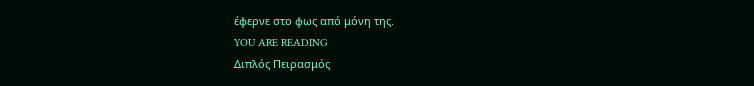έφερνε στο φως από μόνη της.
YOU ARE READING
Διπλός Πειρασμός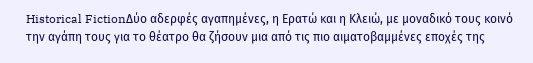Historical FictionΔύο αδερφές αγαπημένες, η Ερατώ και η Κλειώ, με μοναδικό τους κοινό την αγάπη τους για το θέατρο θα ζήσουν μια από τις πιο αιματοβαμμένες εποχές της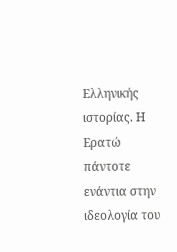Ελληνικής ιστορίας. Η Ερατώ πάντοτε ενάντια στην ιδεολογία του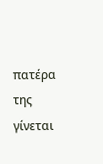πατέρα της γίνεται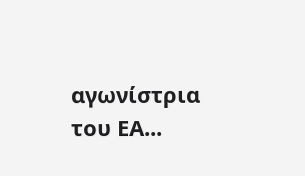αγωνίστρια του ΕΑ...